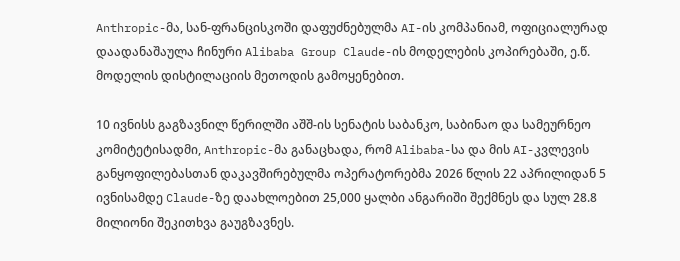Anthropic-მა, სან-ფრანცისკოში დაფუძნებულმა AI-ის კომპანიამ, ოფიციალურად დაადანაშაულა ჩინური Alibaba Group Claude-ის მოდელების კოპირებაში, ე.წ. მოდელის დისტილაციის მეთოდის გამოყენებით.

10 ივნისს გაგზავნილ წერილში აშშ-ის სენატის საბანკო, საბინაო და სამეურნეო კომიტეტისადმი, Anthropic-მა განაცხადა, რომ Alibaba-სა და მის AI-კვლევის განყოფილებასთან დაკავშირებულმა ოპერატორებმა 2026 წლის 22 აპრილიდან 5 ივნისამდე Claude-ზე დაახლოებით 25,000 ყალბი ანგარიში შექმნეს და სულ 28.8 მილიონი შეკითხვა გაუგზავნეს.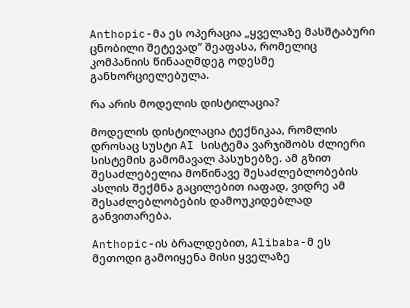Anthopic-მა ეს ოპერაცია „ყველაზე მასშტაბური ცნობილი შეტევად” შეაფასა, რომელიც კომპანიის წინააღმდეგ ოდესმე განხორციელებულა.

რა არის მოდელის დისტილაცია?

მოდელის დისტილაცია ტექნიკაა, რომლის დროსაც სუსტი AI სისტემა ვარჯიშობს ძლიერი სისტემის გამომავალ პასუხებზე. ამ გზით შესაძლებელია მოწინავე შესაძლებლობების ასლის შექმნა გაცილებით იაფად, ვიდრე ამ შესაძლებლობების დამოუკიდებლად განვითარება.

Anthopic-ის ბრალდებით, Alibaba-მ ეს მეთოდი გამოიყენა მისი ყველაზე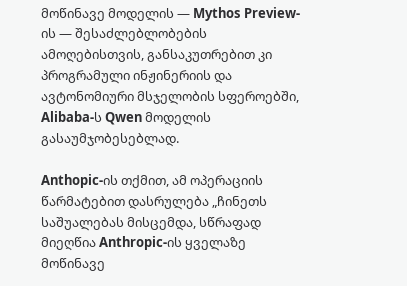მოწინავე მოდელის — Mythos Preview-ის — შესაძლებლობების ამოღებისთვის, განსაკუთრებით კი პროგრამული ინჟინერიის და ავტონომიური მსჯელობის სფეროებში, Alibaba-ს Qwen მოდელის გასაუმჯობესებლად.

Anthopic-ის თქმით, ამ ოპერაციის წარმატებით დასრულება „ჩინეთს საშუალებას მისცემდა, სწრაფად მიეღწია Anthropic-ის ყველაზე მოწინავე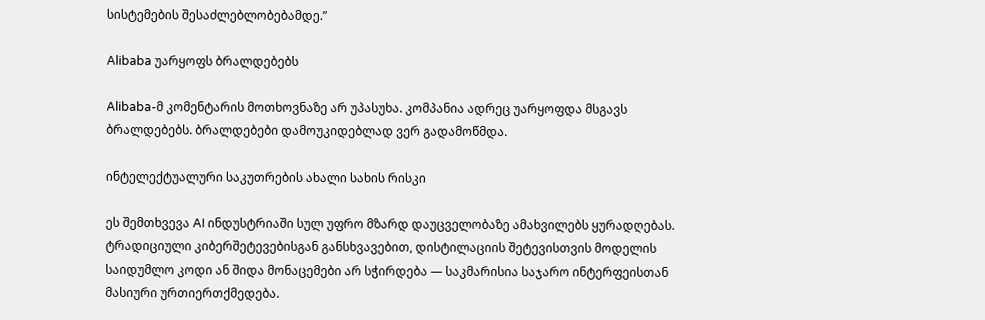სისტემების შესაძლებლობებამდე.”

Alibaba უარყოფს ბრალდებებს

Alibaba-მ კომენტარის მოთხოვნაზე არ უპასუხა. კომპანია ადრეც უარყოფდა მსგავს ბრალდებებს. ბრალდებები დამოუკიდებლად ვერ გადამოწმდა.

ინტელექტუალური საკუთრების ახალი სახის რისკი

ეს შემთხვევა AI ინდუსტრიაში სულ უფრო მზარდ დაუცველობაზე ამახვილებს ყურადღებას. ტრადიციული კიბერშეტევებისგან განსხვავებით, დისტილაციის შეტევისთვის მოდელის საიდუმლო კოდი ან შიდა მონაცემები არ სჭირდება — საკმარისია საჯარო ინტერფეისთან მასიური ურთიერთქმედება.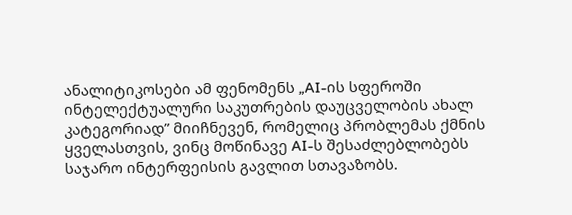ანალიტიკოსები ამ ფენომენს „AI-ის სფეროში ინტელექტუალური საკუთრების დაუცველობის ახალ კატეგორიად” მიიჩნევენ, რომელიც პრობლემას ქმნის ყველასთვის, ვინც მოწინავე AI-ს შესაძლებლობებს საჯარო ინტერფეისის გავლით სთავაზობს.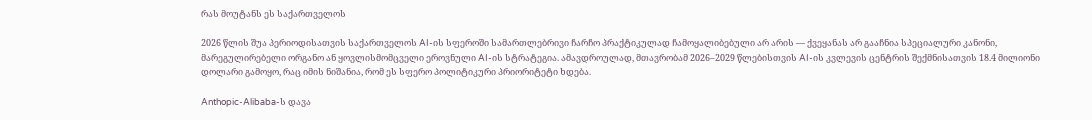რას მოუტანს ეს საქართველოს

2026 წლის შუა პერიოდისათვის საქართველოს AI-ის სფეროში სამართლებრივი ჩარჩო პრაქტიკულად ჩამოყალიბებული არ არის — ქვეყანას არ გააჩნია სპეციალური კანონი, მარეგულირებელი ორგანო ან ყოვლისმომცველი ეროვნული AI-ის სტრატეგია. ამავდროულად, მთავრობამ 2026–2029 წლებისთვის AI-ის კვლევის ცენტრის შექმნისათვის 18.4 მილიონი დოლარი გამოყო, რაც იმის ნიშანია, რომ ეს სფერო პოლიტიკური პრიორიტეტი ხდება.

Anthopic-Alibaba-ს დავა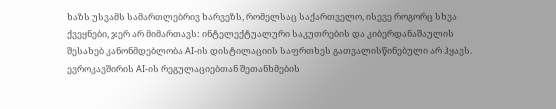ხაზს უსვამს სამართლებრივ ხარვეზს, რომელსაც საქართველო, ისევე როგორც სხვა ქვეყნები, ჯერ არ მიმართავს: ინტელექტუალური საკუთრების და კიბერდანაშაულის შესახებ კანონმდებლობა AI-ის დისტილაციის საფრთხეს გათვალისწინებული არ ჰყავს. ევროკავშირის AI-ის რეგულაციებთან შეთანხმების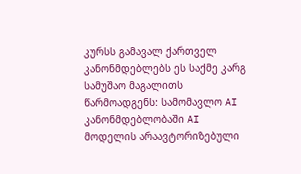კურსს გამავალ ქართველ კანონმდებლებს ეს საქმე კარგ სამუშაო მაგალითს წარმოადგენს: სამომავლო AI კანონმდებლობაში AI მოდელის არაავტორიზებული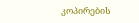კოპირების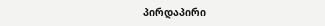პირდაპირი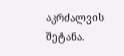აკრძალვის შეტანა.